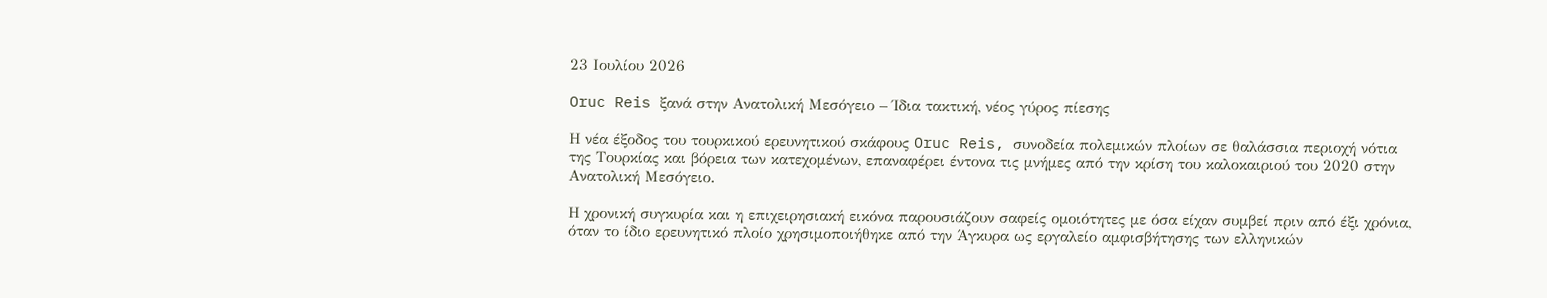23 Ιουλίου 2026

Oruc Reis ξανά στην Ανατολική Μεσόγειο – Ίδια τακτική, νέος γύρος πίεσης

Η νέα έξοδος του τουρκικού ερευνητικού σκάφους Oruc Reis, συνοδεία πολεμικών πλοίων σε θαλάσσια περιοχή νότια της Τουρκίας και βόρεια των κατεχομένων, επαναφέρει έντονα τις μνήμες από την κρίση του καλοκαιριού του 2020 στην Ανατολική Μεσόγειο.

Η χρονική συγκυρία και η επιχειρησιακή εικόνα παρουσιάζουν σαφείς ομοιότητες με όσα είχαν συμβεί πριν από έξι χρόνια, όταν το ίδιο ερευνητικό πλοίο χρησιμοποιήθηκε από την Άγκυρα ως εργαλείο αμφισβήτησης των ελληνικών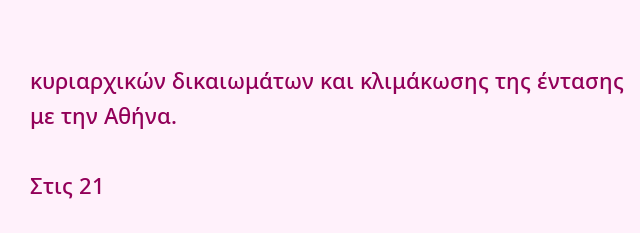κυριαρχικών δικαιωμάτων και κλιμάκωσης της έντασης με την Αθήνα.

Στις 21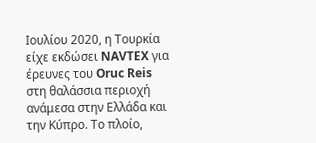Ιουλίου 2020, η Τουρκία είχε εκδώσει NAVTEX για έρευνες του Oruc Reis στη θαλάσσια περιοχή ανάμεσα στην Ελλάδα και την Κύπρο. Το πλοίο,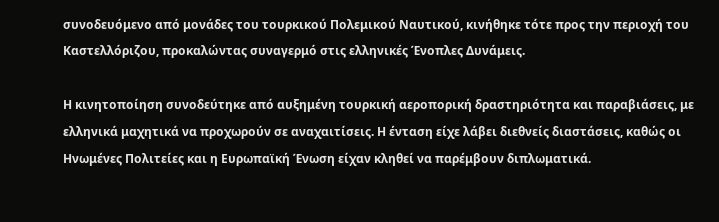συνοδευόμενο από μονάδες του τουρκικού Πολεμικού Ναυτικού, κινήθηκε τότε προς την περιοχή του Καστελλόριζου, προκαλώντας συναγερμό στις ελληνικές Ένοπλες Δυνάμεις.

Η κινητοποίηση συνοδεύτηκε από αυξημένη τουρκική αεροπορική δραστηριότητα και παραβιάσεις, με ελληνικά μαχητικά να προχωρούν σε αναχαιτίσεις. Η ένταση είχε λάβει διεθνείς διαστάσεις, καθώς οι Ηνωμένες Πολιτείες και η Ευρωπαϊκή Ένωση είχαν κληθεί να παρέμβουν διπλωματικά.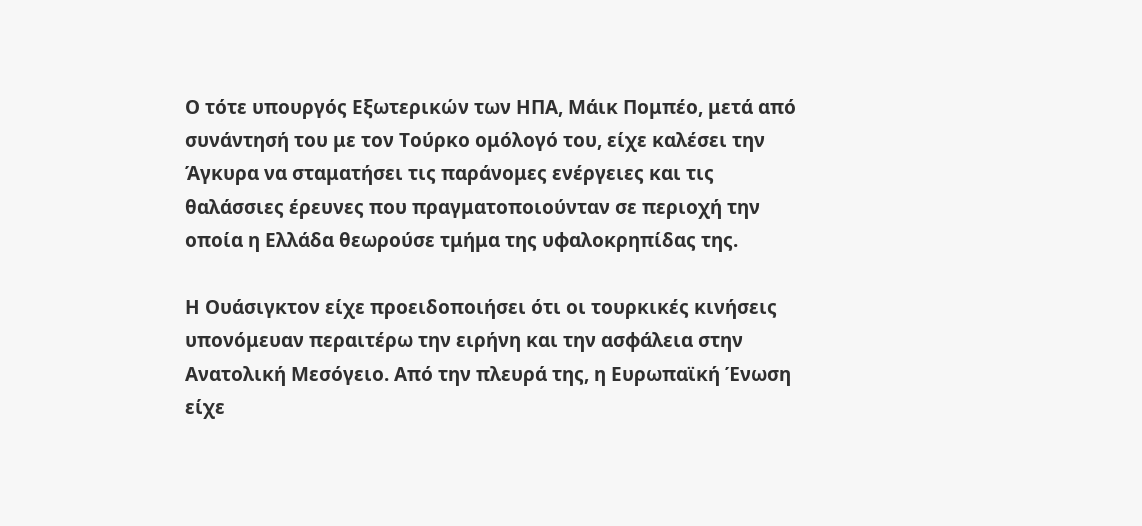Ο τότε υπουργός Εξωτερικών των ΗΠΑ, Μάικ Πομπέο, μετά από συνάντησή του με τον Τούρκο ομόλογό του, είχε καλέσει την Άγκυρα να σταματήσει τις παράνομες ενέργειες και τις θαλάσσιες έρευνες που πραγματοποιούνταν σε περιοχή την οποία η Ελλάδα θεωρούσε τμήμα της υφαλοκρηπίδας της.

Η Ουάσιγκτον είχε προειδοποιήσει ότι οι τουρκικές κινήσεις υπονόμευαν περαιτέρω την ειρήνη και την ασφάλεια στην Ανατολική Μεσόγειο. Από την πλευρά της, η Ευρωπαϊκή Ένωση είχε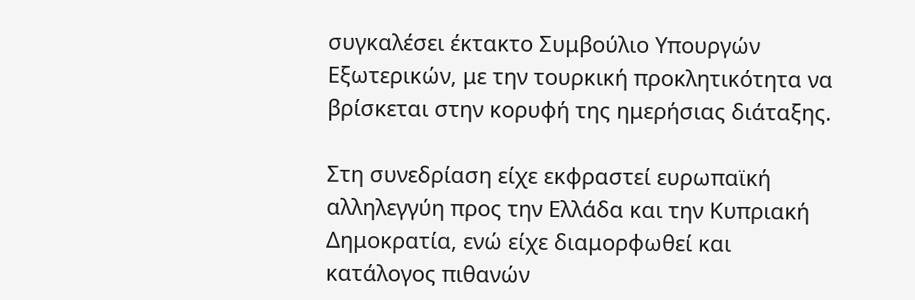συγκαλέσει έκτακτο Συμβούλιο Υπουργών Εξωτερικών, με την τουρκική προκλητικότητα να βρίσκεται στην κορυφή της ημερήσιας διάταξης.

Στη συνεδρίαση είχε εκφραστεί ευρωπαϊκή αλληλεγγύη προς την Ελλάδα και την Κυπριακή Δημοκρατία, ενώ είχε διαμορφωθεί και κατάλογος πιθανών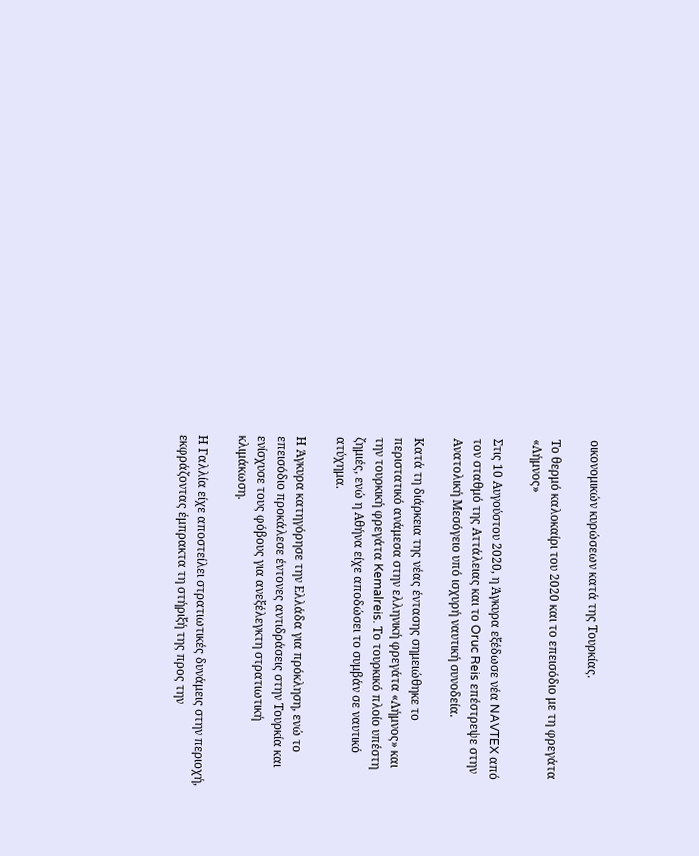οικονομικών κυρώσεων κατά της Τουρκίας.

Το θερμό καλοκαίρι του 2020 και το επεισόδιο με τη φρεγάτα «Λήμνος»

Στις 10 Αυγούστου 2020, η Άγκυρα εξέδωσε νέα NAVTEX από τον σταθμό της Αττάλειας και το Oruc Reis επέστρεψε στην Ανατολική Μεσόγειο υπό ισχυρή ναυτική συνοδεία.

Κατά τη διάρκεια της νέας έντασης σημειώθηκε το περιστατικό ανάμεσα στην ελληνική φρεγάτα «Λήμνος» και την τουρκική φρεγάτα Kemalreis. Το τουρκικό πλοίο υπέστη ζημιές, ενώ η Αθήνα είχε αποδώσει το συμβάν σε ναυτικό ατύχημα.

Η Άγκυρα κατηγόρησε την Ελλάδα για πρόκληση, ενώ το επεισόδιο προκάλεσε έντονες αντιδράσεις στην Τουρκία και ενίσχυσε τους φόβους για ανεξέλεγκτη στρατιωτική κλιμάκωση.

Η Γαλλία είχε αποστείλει στρατιωτικές δυνάμεις στην περιοχή, εκφράζοντας έμπρακτα τη στήριξή της προς την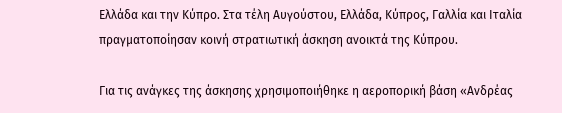Ελλάδα και την Κύπρο. Στα τέλη Αυγούστου, Ελλάδα, Κύπρος, Γαλλία και Ιταλία πραγματοποίησαν κοινή στρατιωτική άσκηση ανοικτά της Κύπρου.

Για τις ανάγκες της άσκησης χρησιμοποιήθηκε η αεροπορική βάση «Ανδρέας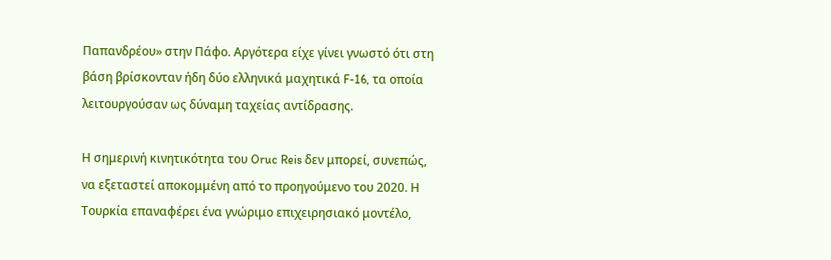Παπανδρέου» στην Πάφο. Αργότερα είχε γίνει γνωστό ότι στη βάση βρίσκονταν ήδη δύο ελληνικά μαχητικά F-16, τα οποία λειτουργούσαν ως δύναμη ταχείας αντίδρασης.

Η σημερινή κινητικότητα του Oruc Reis δεν μπορεί, συνεπώς, να εξεταστεί αποκομμένη από το προηγούμενο του 2020. Η Τουρκία επαναφέρει ένα γνώριμο επιχειρησιακό μοντέλο,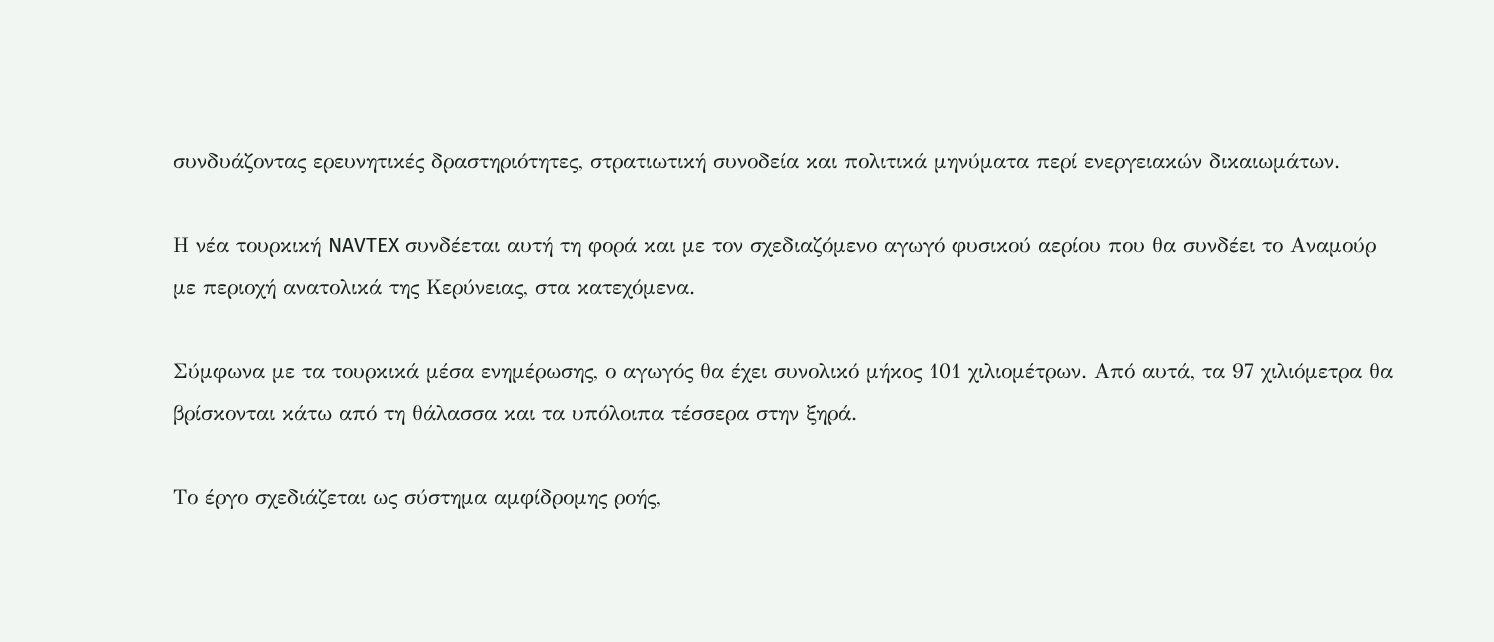συνδυάζοντας ερευνητικές δραστηριότητες, στρατιωτική συνοδεία και πολιτικά μηνύματα περί ενεργειακών δικαιωμάτων.

Η νέα τουρκική NAVTEX συνδέεται αυτή τη φορά και με τον σχεδιαζόμενο αγωγό φυσικού αερίου που θα συνδέει το Αναμούρ με περιοχή ανατολικά της Κερύνειας, στα κατεχόμενα.

Σύμφωνα με τα τουρκικά μέσα ενημέρωσης, ο αγωγός θα έχει συνολικό μήκος 101 χιλιομέτρων. Από αυτά, τα 97 χιλιόμετρα θα βρίσκονται κάτω από τη θάλασσα και τα υπόλοιπα τέσσερα στην ξηρά.

Το έργο σχεδιάζεται ως σύστημα αμφίδρομης ροής,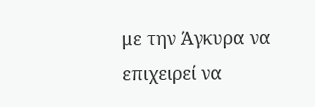με την Άγκυρα να επιχειρεί να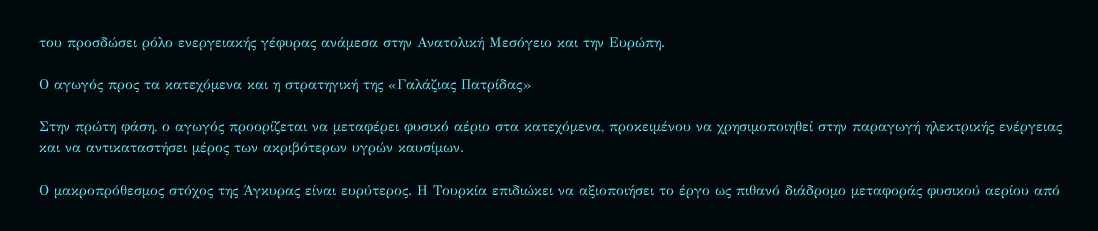του προσδώσει ρόλο ενεργειακής γέφυρας ανάμεσα στην Ανατολική Μεσόγειο και την Ευρώπη.

Ο αγωγός προς τα κατεχόμενα και η στρατηγική της «Γαλάζιας Πατρίδας»

Στην πρώτη φάση, ο αγωγός προορίζεται να μεταφέρει φυσικό αέριο στα κατεχόμενα, προκειμένου να χρησιμοποιηθεί στην παραγωγή ηλεκτρικής ενέργειας και να αντικαταστήσει μέρος των ακριβότερων υγρών καυσίμων.

Ο μακροπρόθεσμος στόχος της Άγκυρας είναι ευρύτερος. Η Τουρκία επιδιώκει να αξιοποιήσει το έργο ως πιθανό διάδρομο μεταφοράς φυσικού αερίου από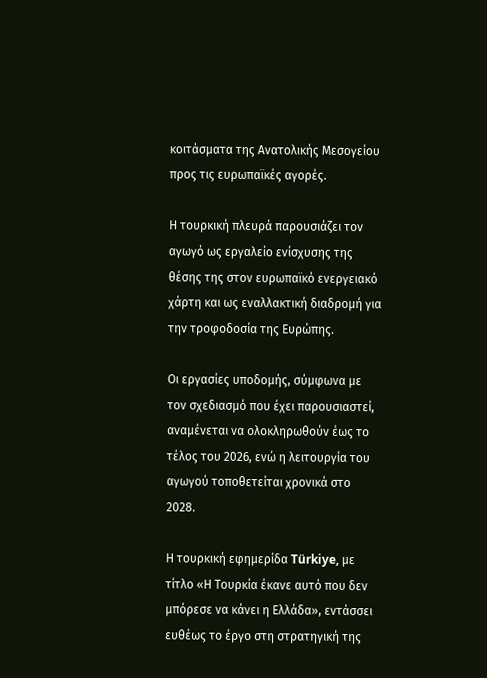κοιτάσματα της Ανατολικής Μεσογείου προς τις ευρωπαϊκές αγορές.

Η τουρκική πλευρά παρουσιάζει τον αγωγό ως εργαλείο ενίσχυσης της θέσης της στον ευρωπαϊκό ενεργειακό χάρτη και ως εναλλακτική διαδρομή για την τροφοδοσία της Ευρώπης.

Οι εργασίες υποδομής, σύμφωνα με τον σχεδιασμό που έχει παρουσιαστεί, αναμένεται να ολοκληρωθούν έως το τέλος του 2026, ενώ η λειτουργία του αγωγού τοποθετείται χρονικά στο 2028.

Η τουρκική εφημερίδα Türkiye, με τίτλο «Η Τουρκία έκανε αυτό που δεν μπόρεσε να κάνει η Ελλάδα», εντάσσει ευθέως το έργο στη στρατηγική της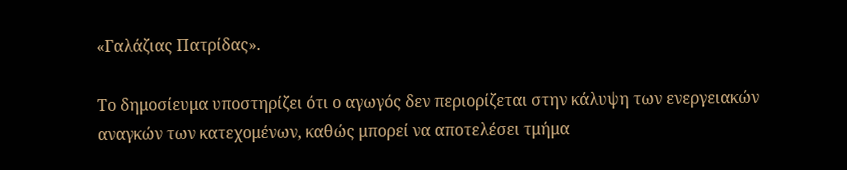«Γαλάζιας Πατρίδας».

Το δημοσίευμα υποστηρίζει ότι ο αγωγός δεν περιορίζεται στην κάλυψη των ενεργειακών αναγκών των κατεχομένων, καθώς μπορεί να αποτελέσει τμήμα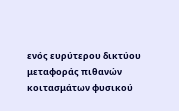ενός ευρύτερου δικτύου μεταφοράς πιθανών κοιτασμάτων φυσικού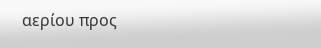αερίου προς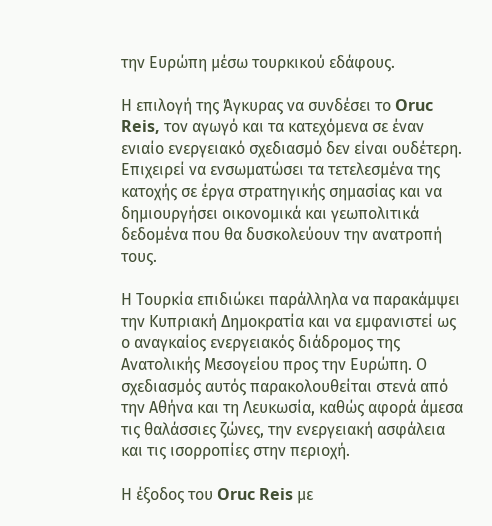την Ευρώπη μέσω τουρκικού εδάφους.

Η επιλογή της Άγκυρας να συνδέσει το Oruc Reis, τον αγωγό και τα κατεχόμενα σε έναν ενιαίο ενεργειακό σχεδιασμό δεν είναι ουδέτερη. Επιχειρεί να ενσωματώσει τα τετελεσμένα της κατοχής σε έργα στρατηγικής σημασίας και να δημιουργήσει οικονομικά και γεωπολιτικά δεδομένα που θα δυσκολεύουν την ανατροπή τους.

Η Τουρκία επιδιώκει παράλληλα να παρακάμψει την Κυπριακή Δημοκρατία και να εμφανιστεί ως ο αναγκαίος ενεργειακός διάδρομος της Ανατολικής Μεσογείου προς την Ευρώπη. Ο σχεδιασμός αυτός παρακολουθείται στενά από την Αθήνα και τη Λευκωσία, καθώς αφορά άμεσα τις θαλάσσιες ζώνες, την ενεργειακή ασφάλεια και τις ισορροπίες στην περιοχή.

Η έξοδος του Oruc Reis με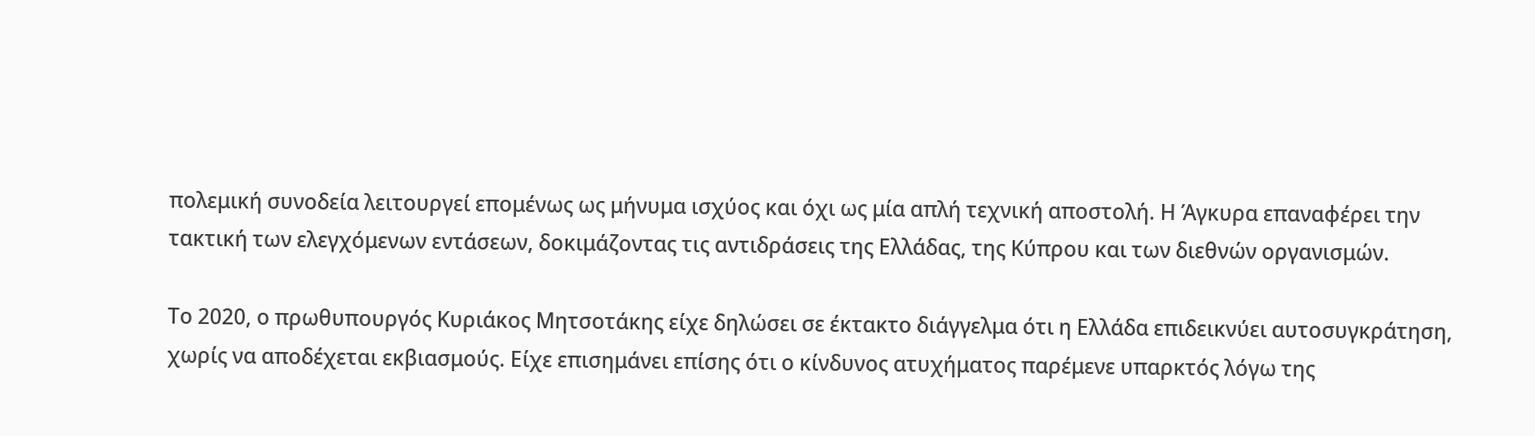πολεμική συνοδεία λειτουργεί επομένως ως μήνυμα ισχύος και όχι ως μία απλή τεχνική αποστολή. Η Άγκυρα επαναφέρει την τακτική των ελεγχόμενων εντάσεων, δοκιμάζοντας τις αντιδράσεις της Ελλάδας, της Κύπρου και των διεθνών οργανισμών.

Το 2020, ο πρωθυπουργός Κυριάκος Μητσοτάκης είχε δηλώσει σε έκτακτο διάγγελμα ότι η Ελλάδα επιδεικνύει αυτοσυγκράτηση, χωρίς να αποδέχεται εκβιασμούς. Είχε επισημάνει επίσης ότι ο κίνδυνος ατυχήματος παρέμενε υπαρκτός λόγω της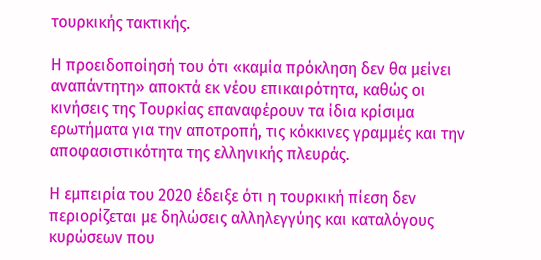τουρκικής τακτικής.

Η προειδοποίησή του ότι «καμία πρόκληση δεν θα μείνει αναπάντητη» αποκτά εκ νέου επικαιρότητα, καθώς οι κινήσεις της Τουρκίας επαναφέρουν τα ίδια κρίσιμα ερωτήματα για την αποτροπή, τις κόκκινες γραμμές και την αποφασιστικότητα της ελληνικής πλευράς.

Η εμπειρία του 2020 έδειξε ότι η τουρκική πίεση δεν περιορίζεται με δηλώσεις αλληλεγγύης και καταλόγους κυρώσεων που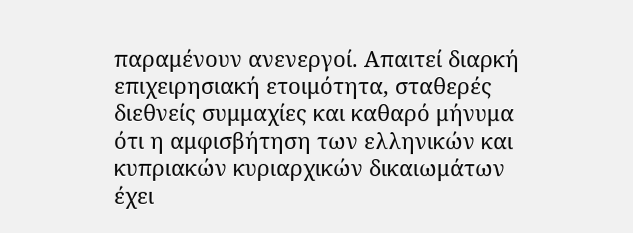παραμένουν ανενεργοί. Απαιτεί διαρκή επιχειρησιακή ετοιμότητα, σταθερές διεθνείς συμμαχίες και καθαρό μήνυμα ότι η αμφισβήτηση των ελληνικών και κυπριακών κυριαρχικών δικαιωμάτων έχει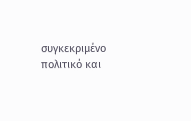συγκεκριμένο πολιτικό και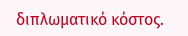διπλωματικό κόστος.